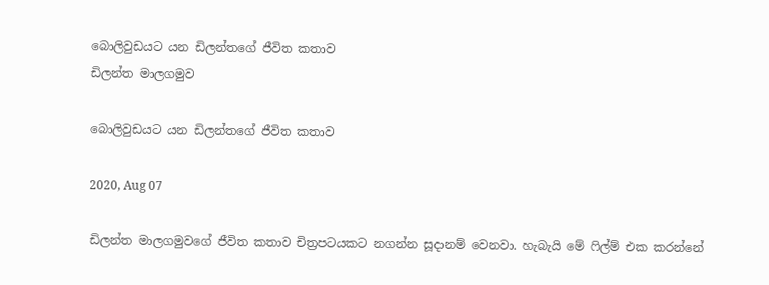බොලිවුඩයට යන ඩිලන්තගේ ජීවිත කතාව
ඩිලන්ත මාලගමුව

බොලිවුඩයට යන ඩිලන්තගේ ජීවිත කතාව

2020, Aug 07

ඩිලන්ත මාලගමුවගේ ජීවිත කතාව චිත්‍රපටයකට නගන්න සූදානම් වෙනවා. හැබැයි මේ ෆිල්ම් එක කරන්නේ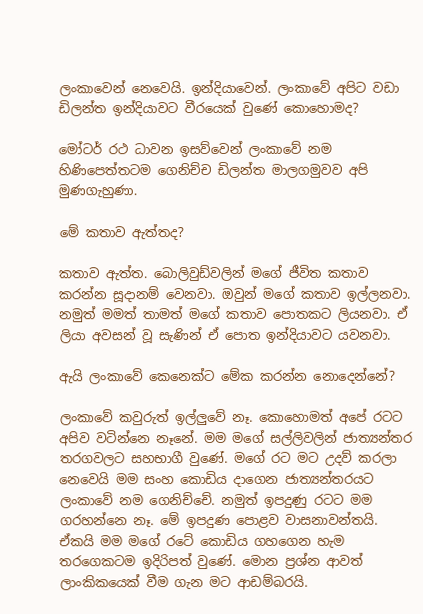ලංකාවෙන් නෙවෙයි. ඉන්දියාවෙන්. ලංකාවේ අපිට වඩා ඩිලන්ත ඉන්දියාවට වීරයෙක් වුණේ කොහොමද?

මෝටර් රථ ධාවන ඉසව්වෙන් ලංකාවේ නම හිණිපෙත්තටම ගෙනිච්ච ඩිලන්ත මාලගමුවව අපි මුණගැහුණා.

මේ කතාව ඇත්තද?

කතාව ඇත්ත. බොලිවුඩ්වලින් මගේ ජීවිත කතාව කරන්න සූදානම් වෙනවා. ඔවුන් මගේ කතාව ඉල්ලනවා. නමුත් මමත් තාමත් මගේ කතාව පොතකට ලියනවා. ඒ ලියා අවසන් වූ සැණින් ඒ පොත ඉන්දියාවට යවනවා.

ඇයි ලංකාවේ කෙනෙක්ට මේක කරන්න නොදෙන්නේ?

ලංකාවේ කවුරුත් ඉල්ලුවේ නෑ. කොහොමත් අපේ රටට අපිව වටින්නෙ නෑනේ. මම මගේ සල්ලිවලින් ජාත්‍යන්තර තරගවලට සහභාගී වුණේ. මගේ රට මට උදව් කරලා නෙවෙයි මම සංහ කොඩිය දාගෙන ජාත්‍යන්තරයට ලංකාවේ නම ගෙනිච්චේ. නමුත් ඉපදුණු රටට මම ගරහන්නෙ නෑ. මේ ඉපදුණ පොළව වාසනාවන්තයි. ඒකයි මම මගේ රටේ කොඩිය ගහගෙන හැම තරගෙකටම ඉදිරිපත් වුණේ. මොන ප්‍රශ්න ආවත් ලාංකිකයෙක් වීම ගැන මට ආඩම්බරයි.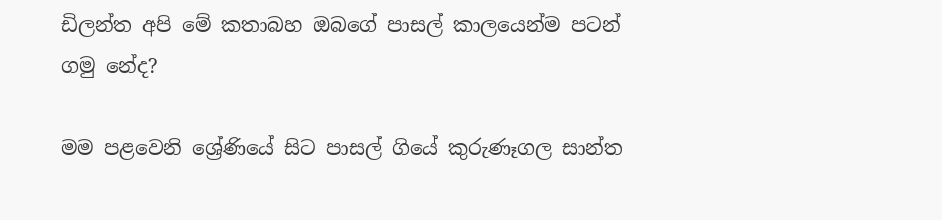ඩිලන්ත අපි මේ කතාබහ ඔබගේ පාසල් කාලයෙන්ම පටන් ගමු නේද?

මම පළවෙනි ශ්‍රේණියේ සිට පාසල් ගියේ කුරුණෑගල සාන්ත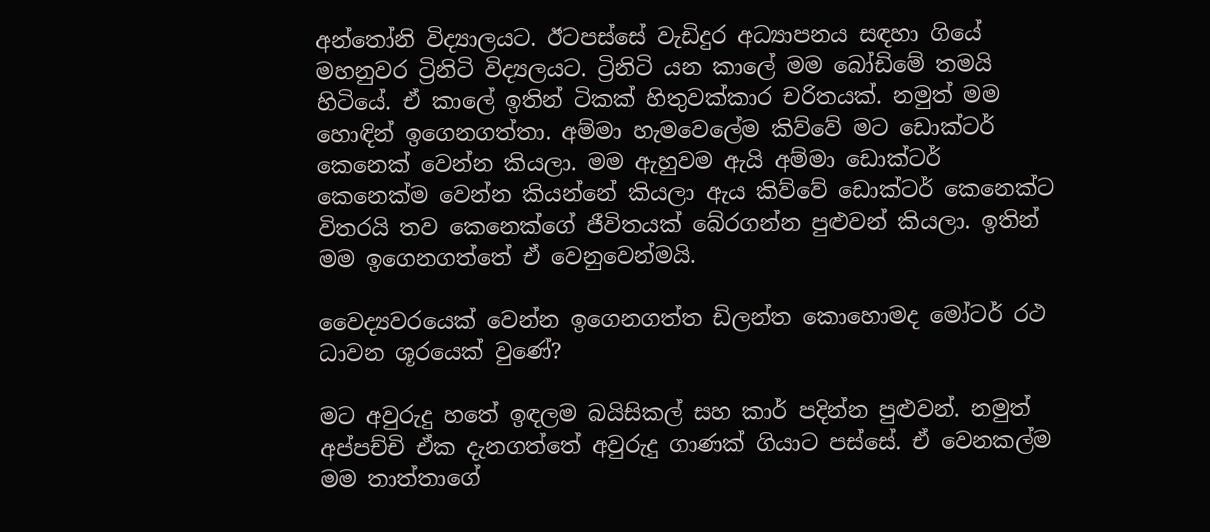අන්තෝනි විද්‍යාලයට. ඊටපස්සේ වැඩිදුර අධ්‍යාපනය සඳහා ගියේ මහනුවර ට්‍රිනිටි විද්‍යලයට. ට්‍රිනිටි යන කාලේ මම බෝඩිමේ තමයි හිටියේ. ඒ කාලේ ඉතින් ටිකක් හිතුවක්කාර චරිතයක්. නමුත් මම හොඳින් ඉගෙනගත්තා. අම්මා හැමවෙලේම කිව්වේ මට ඩොක්ටර් කෙනෙක් වෙන්න කියලා. මම ඇහුවම ඇයි අම්මා ඩොක්ටර් කෙනෙක්ම වෙන්න කියන්නේ කියලා ඇය කිව්වේ ඩොක්ටර් කෙනෙක්ට විතරයි තව කෙනෙක්ගේ ජීවිතයක් බේරගන්න පුළුවන් කියලා. ඉතින් මම ඉගෙනගත්තේ ඒ වෙනුවෙන්මයි.

වෛද්‍යවරයෙක් වෙන්න ඉගෙනගත්ත ඩිලන්ත කොහොමද මෝටර් රථ ධාවන ශූරයෙක් වුණේ?

මට අවුරුදු හතේ ඉඳලම බයිසිකල් සහ කාර් පදින්න පුළුවන්. නමුත් අප්පච්චි ඒක දැනගත්තේ අවුරුදු ගාණක් ගියාට පස්සේ. ඒ වෙනකල්ම මම තාත්තාගේ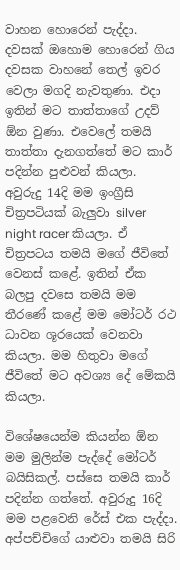වාහන හොරෙන් පැද්දා. දවසක් ඔහොම හොරෙන් ගිය දවසක වාහනේ තෙල් ඉවර වෙලා මගදි නැවතුණා. එදා ඉතින් මට තාත්තාගේ උදව් ඕන වුණා. එවෙලේ තමයි තාත්තා දැනගත්තේ මට කාර් පදින්න පුළුවන් කියලා. අවුරුදු 14දි මම ඉංග්‍රීසි චිත්‍රපටියක් බැලුවා silver night racer කියලා. ඒ චිත්‍රපටය තමයි මගේ ජීවිතේ වෙනස් කළේ. ඉතින් ඒක බලපු දවසෙ තමයි මම තීරණේ කළේ මම මෝටර් රථ ධාවන ශූරයෙක් වෙනවා කියලා. මම හිතුවා මගේ ජීවිතේ මට අවශ්‍ය දේ මේකයි කියලා.

විශේෂයෙන්ම කියන්න ඕන මම මුලින්ම පැද්දේ මෝටර් බයිසිකල්. පස්සෙ තමයි කාර් පදින්න ගත්තේ. අවුරුදු 16දි මම පළවෙනි රේස් එක පැද්දා. අප්පච්චිගේ යාළුවා තමයි සිරි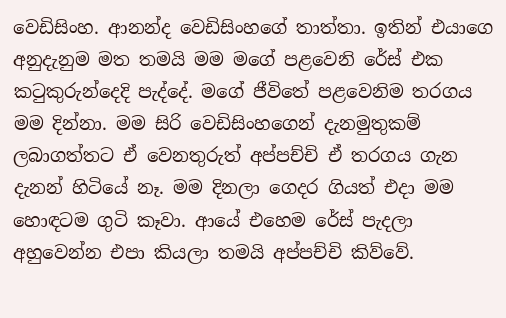වෙඩිසිංහ. ආනන්ද වෙඩිසිංහගේ තාත්තා. ඉතින් එයාගෙ අනුදැනුම මත තමයි මම මගේ පළවෙනි රේස් එක කටුකුරුන්දෙදි පැද්දේ. මගේ ජීවිතේ පළවෙනිම තරගය මම දින්නා. මම සිරි වෙඩිසිංහගෙන් දැනමුතුකම් ලබාගත්තට ඒ වෙනතුරුත් අප්පච්චි ඒ තරගය ගැන දැනන් හිටියේ නෑ. මම දිනලා ගෙදර ගියත් එදා මම හොඳටම ගුටි කෑවා. ආයේ එහෙම රේස් පැදලා අහුවෙන්න එපා කියලා තමයි අප්පච්චි කිව්වේ.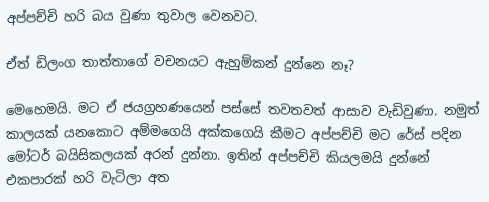අප්පච්චි හරි බය වුණා තුවාල වෙනවට.

ඒත් ඩිලංග තාත්තාගේ වචනයට ඇහුම්කන් දුන්නෙ නෑ?

මෙහෙමයි. මට ඒ ජයග්‍රහණයෙන් පස්සේ තවතවත් ආසාව වැඩිවුණා. නමුත් කාලයක් යනකොට අම්මගෙයි අක්කගෙයි කීමට අප්පච්චි මට රේස් පදින මෝටර් බයිසිකලයක් අරන් දුන්නා. ඉතින් අප්පච්චි කියලමයි දුන්නේ එකපාරක් හරි වැටිලා අත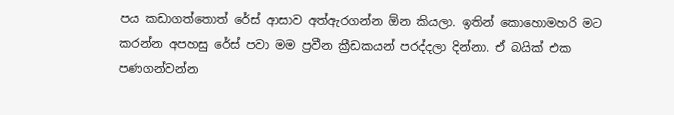පය කඩාගත්තොත් රේස් ආසාව අත්ඇරගන්න ඕන කියලා. ඉතින් කොහොමහරි මට කරන්න අපහසු රේස් පවා මම ප්‍රවීන ක්‍රීඩකයන් පරද්දලා දින්නා. ඒ බයික් එක පණගන්වන්න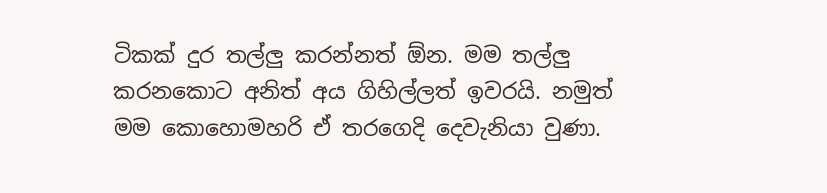ටිකක් දුර තල්ලු කරන්නත් ඕන. මම තල්ලු කරනකොට අනිත් අය ගිහිල්ලත් ඉවරයි. නමුත් මම කොහොමහරි ඒ තරගෙදි දෙවැනියා වුණා.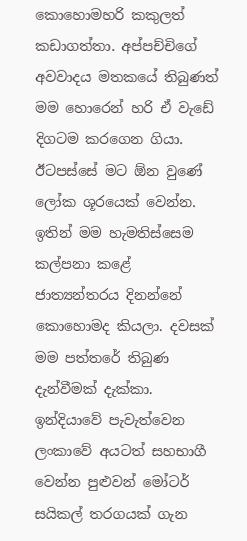කොහොමහරි කකුලත් කඩාගත්තා. අප්පච්චිගේ අවවාදය මතකයේ තිබුණත් මම හොරෙන් හරි ඒ වැඩේ දිගටම කරගෙන ගියා. ඊටපස්සේ මට ඕන වුණේ ලෝක ශූරයෙක් වෙන්න. ඉතින් මම හැමතිස්සෙම කල්පනා කළේ ජාත්‍යන්තරය දිනන්නේ කොහොමද කියලා. දවසක් මම පත්තරේ තිබුණ දැන්වීමක් දැක්කා. ඉන්දියාවේ පැවැත්වෙන ලංකාවේ අයටත් සහභාගී වෙන්න පුළුවන් මෝටර් සයිකල් තරගයක් ගැන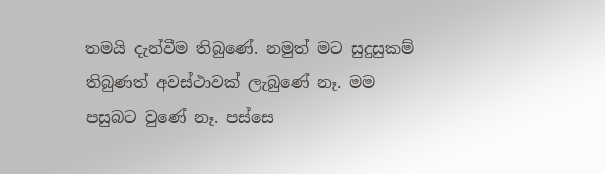තමයි දැන්වීම තිබුණේ. නමුත් මට සුදුසුකම් තිබුණත් අවස්ථාවක් ලැබුණේ නෑ. මම පසුබට වුණේ නෑ. පස්සෙ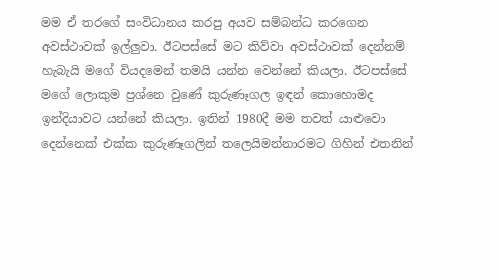මම ඒ තරගේ සංවිධානය කරපු අයව සම්බන්ධ කරගෙන අවස්ථාවක් ඉල්ලුවා. ඊටපස්සේ මට කිව්වා අවස්ථාවක් දෙන්නම් හැබැයි මගේ වියදමෙන් තමයි යන්න වෙන්නේ කියලා. ඊටපස්සේ මගේ ලොකුම ප්‍රශ්නෙ වුණේ කුරුණෑගල ඉඳන් කොහොමද ඉන්දියාවට යන්නේ කියලා. ඉතින් 1980දී මම තවත් යාළුවො දෙන්නෙක් එක්ක කුරුණෑගලින් තලෙයිමන්නාරමට ගිහින් එතනින්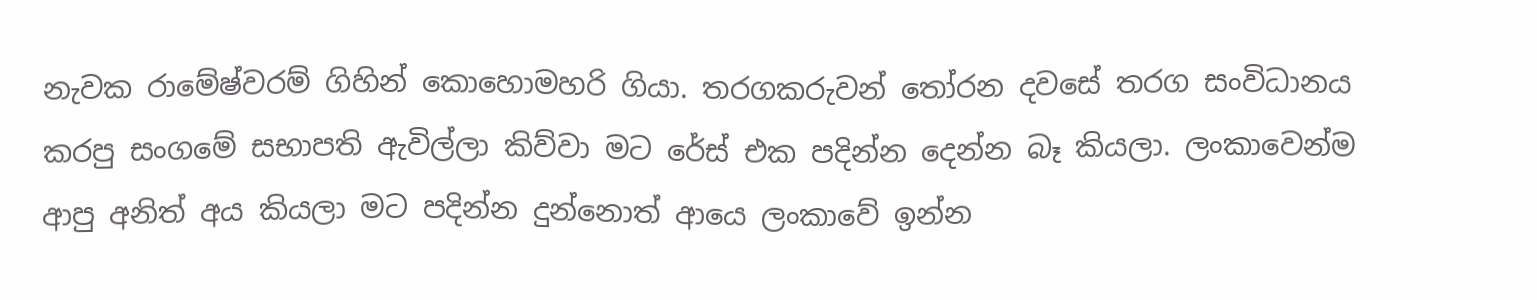නැවක රාමේෂ්වරම් ගිහින් කොහොමහරි ගියා. තරගකරුවන් තෝරන දවසේ තරග සංවිධානය කරපු සංගමේ සභාපති ඇවිල්ලා කිව්වා මට රේස් එක පදින්න දෙන්න බෑ කියලා. ලංකාවෙන්ම ආපු අනිත් අය කියලා මට පදින්න දුන්නොත් ආයෙ ලංකාවේ ඉන්න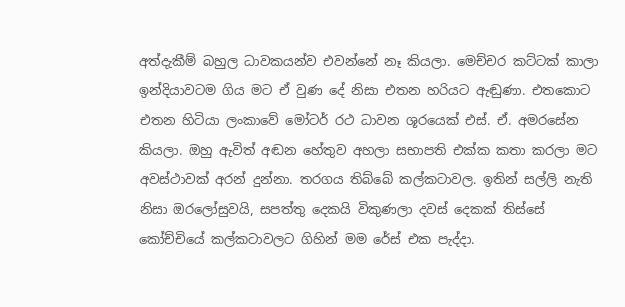අත්දැකීම් බහුල ධාවකයන්ව එවන්නේ නෑ කියලා. මෙච්චර කට්ටක් කාලා ඉන්දියාවටම ගිය මට ඒ වුණ දේ නිසා එතන හරියට ඇඬුණා. එතකොට එතන හිටියා ලංකාවේ මෝටර් රථ ධාවන ශූරයෙක් එස්. ඒ. අමරසේන කියලා. ඔහු ඇවිත් අඬන හේතුව අහලා සභාපති එක්ක කතා කරලා මට අවස්ථාවක් අරන් දුන්නා. තරගය තිබ්බේ කල්කටාවල. ඉතින් සල්ලි නැති නිසා ඔරලෝසුවයි, සපත්තු දෙකයි විකුණලා දවස් දෙකක් තිස්සේ කෝච්චියේ කල්කටාවලට ගිහින් මම රේස් එක පැද්දා.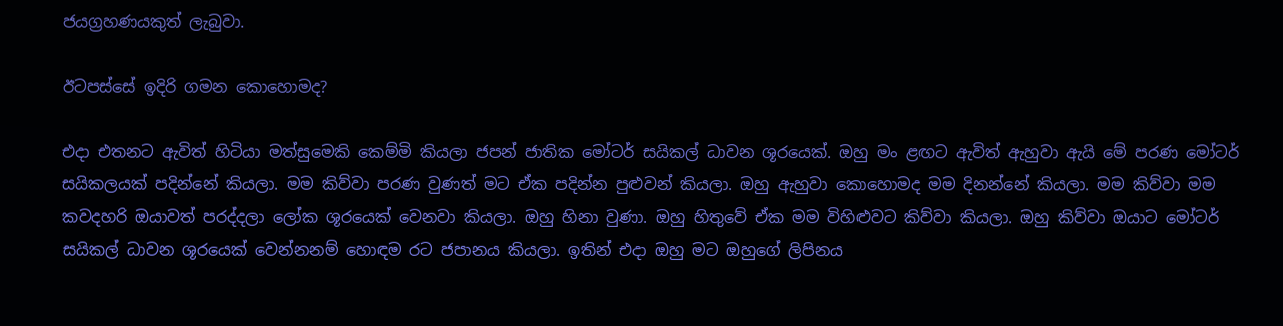ජයග්‍රහණයකුත් ලැබුවා.

ඊටපස්සේ ඉදිරි ගමන කොහොමද?

එදා එතනට ඇවිත් හිටියා මත්සුමෙකි කෙම්මි කියලා ජපන් ජාතික මෝටර් සයිකල් ධාවන ශූරයෙක්. ඔහු මං ළඟට ඇවිත් ඇහුවා ඇයි මේ පරණ මෝටර් සයිකලයක් පදින්නේ කියලා. මම කිව්වා පරණ වුණත් මට ඒක පදින්න පුළුවන් කියලා. ඔහු ඇහුවා කොහොමද මම දිනන්නේ කියලා. මම කිව්වා මම කවදහරි ඔයාවත් පරද්දලා ලෝක ශූරයෙක් වෙනවා කියලා. ඔහු හිනා වුණා. ඔහු හිතුවේ ඒක මම විහිළුවට කිව්වා කියලා. ඔහු කිව්වා ඔයාට මෝටර් සයිකල් ධාවන ශූරයෙක් වෙන්නනම් හොඳම රට ජපානය කියලා. ඉතින් එදා ඔහු මට ඔහුගේ ලිපිනය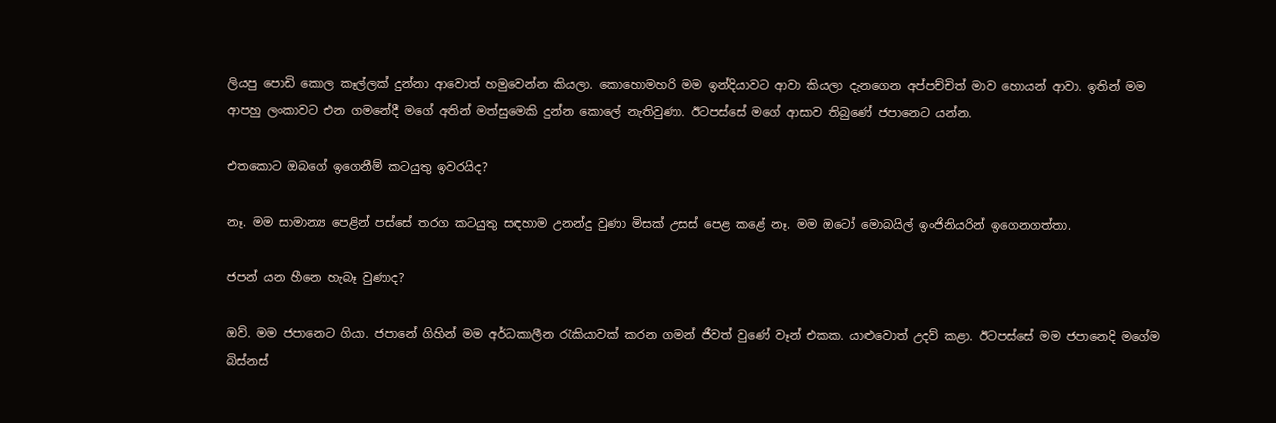ලියපු පොඩි කොල කෑල්ලක් දුන්නා ආවොත් හමුවෙන්න කියලා. කොහොමහරි මම ඉන්දියාවට ආවා කියලා දැනගෙන අප්පච්චිත් මාව හොයන් ආවා. ඉතින් මම ආපහු ලංකාවට එන ගමනේදී මගේ අතින් මත්සුමෙකි දුන්න කොලේ නැතිවුණා. ඊටපස්සේ මගේ ආසාව තිබුණේ ජපානෙට යන්න.

එතකොට ඔබගේ ඉගෙනීම් කටයුතු ඉවරයිද?

නෑ. මම සාමාන්‍ය පෙළින් පස්සේ තරග කටයුතු සඳහාම උනන්දු වුණා මිසක් උසස් පෙළ කළේ නෑ. මම ඔටෝ මොබයිල් ඉංජිනියරින් ඉගෙනගත්තා.

ජපන් යන හීනෙ හැබෑ වුණාද?

ඔව්. මම ජපානෙට ගියා. ජපානේ ගිහින් මම අර්ධකාලීන රැකියාවක් කරන ගමන් ජීවත් වුණේ වෑන් එකක. යාළුවොත් උදව් කළා. ඊටපස්සේ මම ජපානෙදි මගේම බිස්නස්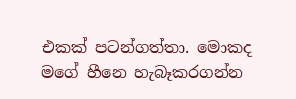එකක් පටන්ගත්තා. මොකද මගේ හීනෙ හැබෑකරගන්න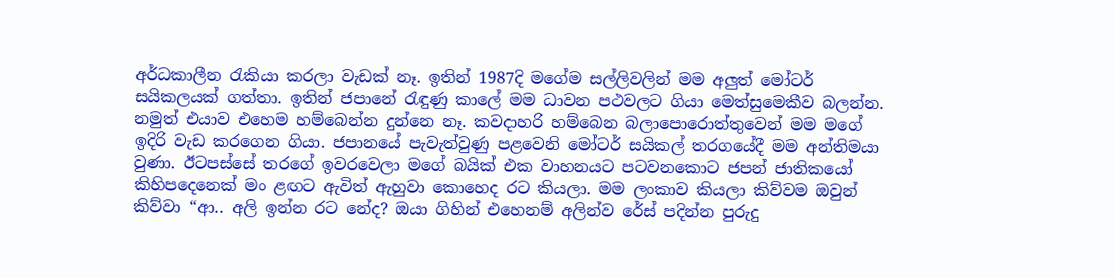අර්ධකාලීන රැකියා කරලා වැඩක් නෑ. ඉතින් 1987දි මගේම සල්ලිවලින් මම අලුත් මෝටර් සයිකලයක් ගත්තා. ඉතින් ජපානේ රැඳුණු කාලේ මම ධාවන පථවලට ගියා මෙත්සුමෙකීව බලන්න. නමුත් එයාව එහෙම හම්බෙන්න දුන්නෙ නෑ. කවදාහරි හම්බෙන බලාපොරොත්තුවෙන් මම මගේ ඉදිරි වැඩ කරගෙන ගියා. ජපානයේ පැවැත්වුණු පළවෙනි මෝටර් සයිකල් තරගයේදී මම අන්තිමයා වුණා. ඊටපස්සේ තරගේ ඉවරවෙලා මගේ බයික් එක වාහනයට පටවනකොට ජපන් ජාතිකයෝ කිහිපදෙනෙක් මං ළඟට ඇවිත් ඇහුවා කොහෙද රට කියලා. මම ලංකාව කියලා කිව්වම ඔවුන් කිව්වා “ආ.. අලි ඉන්න රට නේද? ඔයා ගිහින් එහෙනම් අලින්ව රේස් පදින්න පුරුදු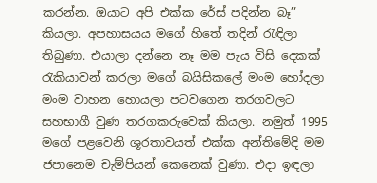කරන්න. ඔයාට අපි එක්ක රේස් පදින්න බෑ” කියලා. අපහාසයය මගේ හිතේ තදින් රැඳිලා තිබුණා. එයාලා දන්නෙ නෑ මම පැය විසි දෙකක් රැකියාවන් කරලා මගේ බයිසිකලේ මංම හෝදලා මංම වාහන හොයලා පටවගෙන තරගවලට සහභාගී වුණ තරගකරුවෙක් කියලා. නමුත් 1995 මගේ පළවෙනි ශූරතාවයත් එක්ක අන්තිමේදි මම ජපානෙම චැම්පියන් කෙනෙක් වුණා. එදා ඉඳලා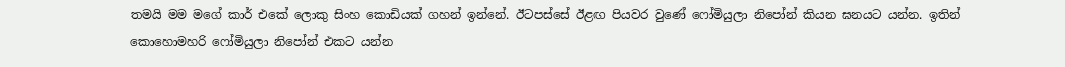තමයි මම මගේ කාර් එකේ ලොකු සිංහ කොඩියක් ගහන් ඉන්නේ. ඊටපස්සේ ඊළඟ පියවර වුණේ ෆෝමියුලා නිපෝන් කියන ඝනයට යන්න. ඉතින් කොහොමහරි ෆෝමියුලා නිපෝන් එකට යන්න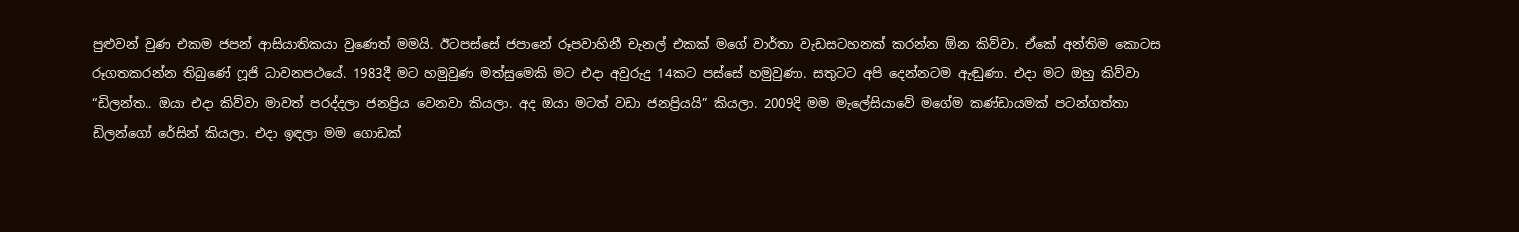පුළුවන් වුණ එකම ජපන් ආසියාතිකයා වුණෙත් මමයි. ඊටපස්සේ ජපානේ රූපවාහිනී චැනල් එකක් මගේ වාර්තා වැඩසටහනක් කරන්න ඕන කිව්වා. ඒකේ අන්තිම කොටස රූගතකරන්න තිබුණේ ෆූජි ධාවනපථයේ. 1983දී මට හමුවුණ මත්සුමෙකි මට එදා අවුරුදු 14කට පස්සේ හමුවුණා. සතුටට අපි දෙන්නටම ඇඬුණා. එදා මට ඔහු කිව්වා “ඩිලන්ත.. ඔයා එදා කිව්වා මාවත් පරද්දලා ජනප්‍රිය වෙනවා කියලා. අද ඔයා මටත් වඩා ජනප්‍රියයි” කියලා. 2009දි මම මැලේසියාවේ මගේම කණ්ඩායමක් පටන්ගත්තා ඩිලන්ගෝ රේසින් කියලා. එදා ඉඳලා මම ගොඩක්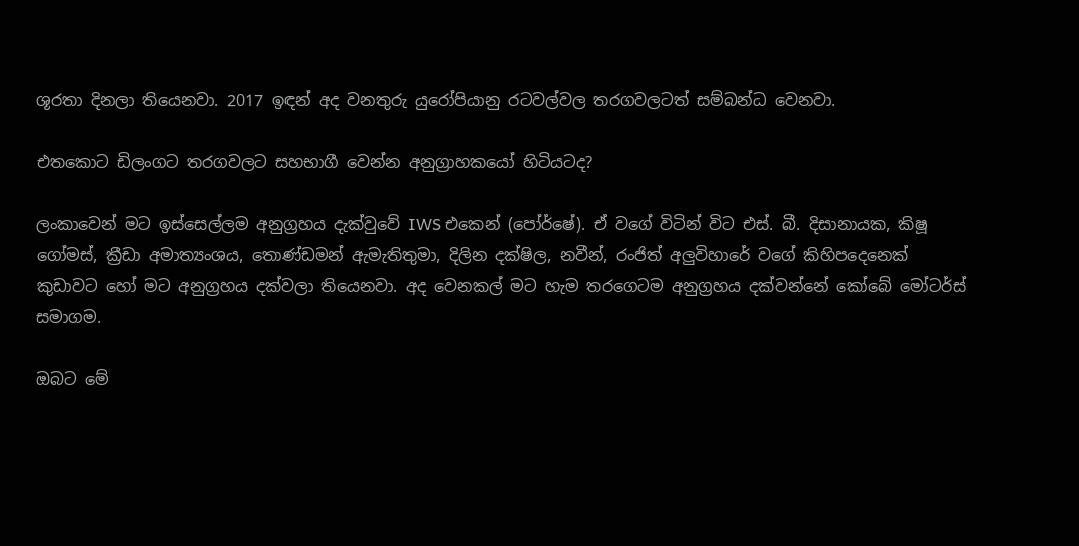ශූරතා දිනලා තියෙනවා. 2017 ඉඳන් අද වනතුරු යුරෝපියානු රටවල්වල තරගවලටත් සම්බන්ධ වෙනවා.

එතකොට ඩිලංගට තරගවලට සහභාගී වෙන්න අනුග්‍රාහකයෝ හිටියටද?

ලංකාවෙන් මට ඉස්සෙල්ලම අනුග්‍රහය දැක්වුවේ IWS එකෙන් (පෝර්ෂේ). ඒ වගේ විටින් විට එස්. බී. දිසානායක, කිෂූ ගෝමස්, ක්‍රීඩා අමාත්‍යංශය, තොණ්ඩමන් ඇමැතිතුමා, දිලින දක්ෂිල, නවීන්, රංජිත් අලුවිහාරේ වගේ කිහිපදෙනෙක් කුඩාවට හෝ මට අනුග්‍රහය දක්වලා තියෙනවා. අද වෙනකල් මට හැම තරගෙටම අනුග්‍රහය දක්වන්නේ කෝබේ මෝටර්ස් සමාගම.

ඔබට මේ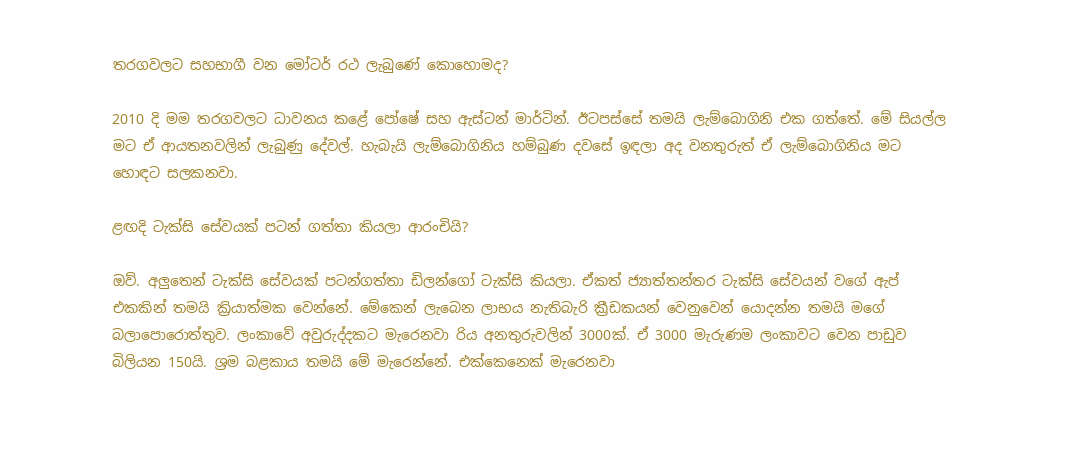තරගවලට සහභාගී වන මෝටර් රථ ලැබුණේ කොහොමද?

2010 දි මම තරගවලට ධාවනය කළේ පෝෂේ සහ ඇස්ටන් මාර්ටින්. ඊටපස්සේ තමයි ලැම්බොගිනි එක ගත්තේ. මේ සියල්ල මට ඒ ආයතනවලින් ලැබුණු දේවල්. හැබැයි ලැම්බොගිනිය හම්බුණ දවසේ ඉඳලා අද වනතුරුත් ඒ ලැම්බොගිනිය මට හොඳට සලකනවා.

ළඟදි ටැක්සි සේවයක් පටන් ගත්තා කියලා ආරංචියි?

ඔව්. අලුතෙන් ටැක්සි සේවයක් පටන්ගත්තා ඩිලන්ගෝ ටැක්සි කියලා. ඒකත් ජ්‍යාත්තන්තර ටැක්සි සේවයන් වගේ ඇප් එකකින් තමයි ක්‍රියාත්මක වෙන්නේ. මේකෙන් ලැබෙන ලාභය නැතිබැරි ක්‍රීඩකයන් වෙනුවෙන් යොදන්න තමයි මගේ බලාපොරොත්තුව. ලංකාවේ අවුරුද්දකට මැරෙනවා රිය අනතුරුවලින් 3000ක්. ඒ 3000 මැරුණම ලංකාවට වෙන පාඩුව බිලියන 150යි. ශ්‍රම බළකාය තමයි මේ මැරෙන්නේ. එක්කෙනෙක් මැරෙනවා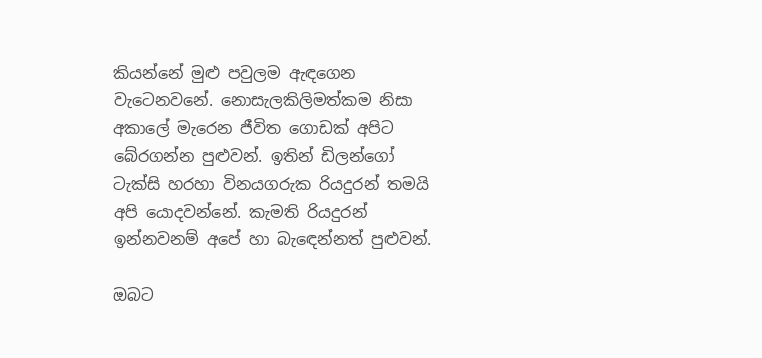කියන්නේ මුළු පවුලම ඇඳගෙන වැටෙනවනේ. නොසැලකිලිමත්කම නිසා අකාලේ මැරෙන ජීවිත ගොඩක් අපිට බේරගන්න පුළුවන්. ඉතින් ඩිලන්ගෝ ටැක්සි හරහා විනයගරුක රියදුරන් තමයි අපි යොදවන්නේ. කැමති රියදුරන් ඉන්නවනම් අපේ හා බැඳෙන්නත් පුළුවන්.

ඔබට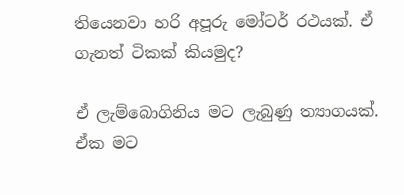තියෙනවා හරි අපූරු මෝටර් රථයක්. ඒ ගැනත් ටිකක් කියමුද?

ඒ ලැම්බොගිනිය මට ලැබුණු ත්‍යාගයක්. ඒක මට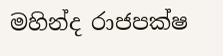මහින්ද රාජපක්ෂ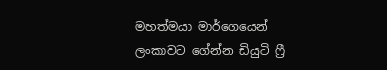මහත්මයා මාර්ගෙයෙන් ලංකාවට ගේන්න ඩියුටි ෆ්‍රී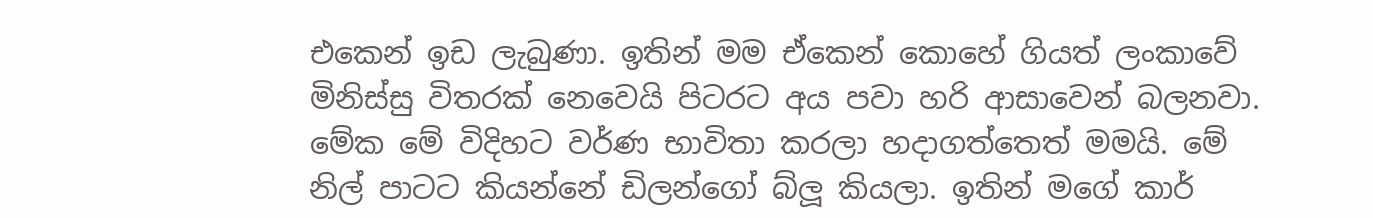එකෙන් ඉඩ ලැබුණා. ඉතින් මම ඒකෙන් කොහේ ගියත් ලංකාවේ මිනිස්සු විතරක් නෙවෙයි පිටරට අය පවා හරි ආසාවෙන් බලනවා. මේක මේ විදිහට වර්ණ භාවිතා කරලා හදාගත්තෙත් මමයි. මේ නිල් පාටට කියන්නේ ඩිලන්ගෝ බ්ලූ කියලා. ඉතින් මගේ කාර්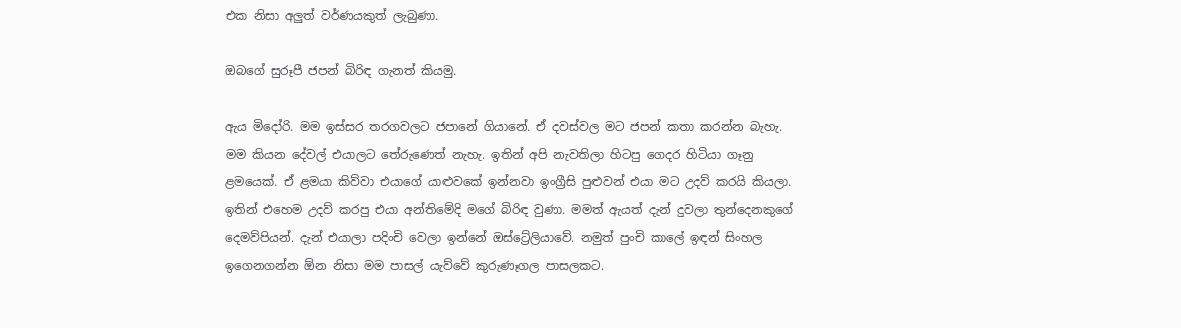එක නිසා අලුත් වර්ණයකුත් ලැබුණා.

ඔබගේ සුරූපී ජපන් බිරිඳ ගැනත් කියමු.

ඇය මිදෝරි. මම ඉස්සර තරගවලට ජපානේ ගියානේ. ඒ දවස්වල මට ජපන් කතා කරන්න බැහැ. මම කියන දේවල් එයාලට තේරුණෙත් නැහැ. ඉතින් අපි නැවතිලා හිටපු ගෙදර හිටියා ගෑනු ළමයෙක්. ඒ ළමයා කිව්වා එයාගේ යාළුවකේ ඉන්නවා ඉංග්‍රීසි පුළුවන් එයා මට උදව් කරයි කියලා. ඉතින් එහෙම උදව් කරපු එයා අන්තිමේදි මගේ බිරිඳ වුණා. මමත් ඇයත් දැන් දුවලා තුන්දෙනකුගේ දෙමව්පියන්. දැන් එයාලා පදිංචි වෙලා ඉන්නේ ඔස්ට්‍රේලියාවේ. නමුත් පුංචි කාලේ ඉඳන් සිංහල ඉගෙනගන්න ඕන නිසා මම පාසල් යැව්වේ කුරුණෑගල පාසලකට.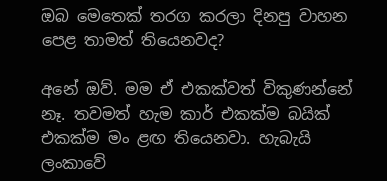ඔබ මෙතෙක් තරග කරලා දිනපු වාහන පෙළ තාමත් තියෙනවද?

අනේ ඔව්. මම ඒ එකක්වත් විකුණන්නේ නෑ. තවමත් හැම කාර් එකක්ම බයික් එකක්ම මං ළඟ තියෙනවා. හැබැයි ලංකාවේ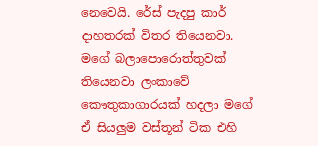නෙවෙයි. රේස් පැදපු කාර් දාහතරක් විතර තියෙනවා. මගේ බලාපොරොත්තුවක් තියෙනවා ලංකාවේ කෞතුකාගාරයක් හදලා මගේ ඒ සියලුම වස්තූන් ටික එහි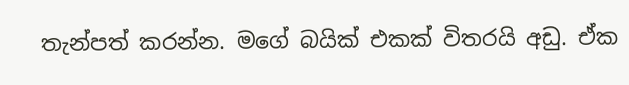තැන්පත් කරන්න. මගේ බයික් එකක් විතරයි අඩු. ඒක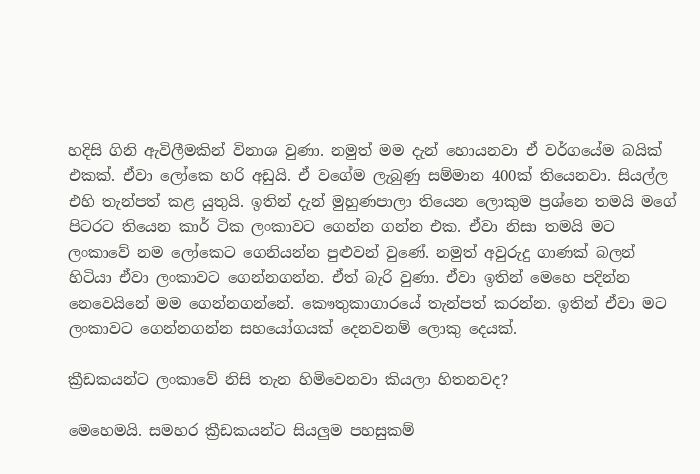හදිසි ගිනි ඇවිලීමකින් විනාශ වුණා. නමුත් මම දැන් හොයනවා ඒ වර්ගයේම බයික් එකක්. ඒවා ලෝකෙ හරි අඩුයි. ඒ වගේම ලැබුණු සම්මාන 400ක් තියෙනවා. සියල්ල එහි තැන්පත් කළ යුතුයි. ඉතින් දැන් මුහුණපාලා තියෙන ලොකුම ප්‍රශ්නෙ තමයි මගේ පිටරට තියෙන කාර් ටික ලංකාවට ගෙන්න ගන්න එක. ඒවා නිසා තමයි මට ලංකාවේ නම ලෝකෙට ගෙනියන්න පුළුවන් වුණේ. නමුත් අවුරුදු ගාණක් බලන් හිටියා ඒවා ලංකාවට ගෙන්නගන්න. ඒත් බැරි වුණා. ඒවා ඉතින් මෙහෙ පදින්න නෙවෙයිනේ මම ගෙන්නගන්නේ. කෞතුකාගාරයේ තැන්පත් කරන්න. ඉතින් ඒවා මට ලංකාවට ගෙන්නගන්න සහයෝගයක් දෙනවනම් ලොකු දෙයක්.

ක්‍රීඩකයන්ට ලංකාවේ නිසි තැන හිමිවෙනවා කියලා හිතනවද?

මෙහෙමයි. සමහර ක්‍රීඩකයන්ට සියලුම පහසුකම්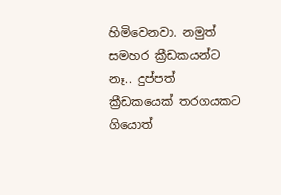හිමිවෙනවා. නමුත් සමහර ක්‍රීඩකයන්ට නෑ.. දුප්පත් ක්‍රීඩකයෙක් තරගයකට ගියොත්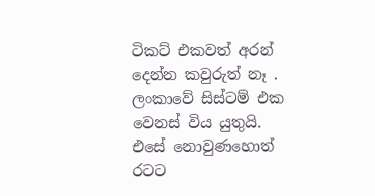ටිකට් එකවත් අරන් දෙන්න කවුරුත් නෑ . ලංකාවේ සිස්ටම් එක වෙනස් විය යුතුයි. එසේ නොවුණහොත් රටට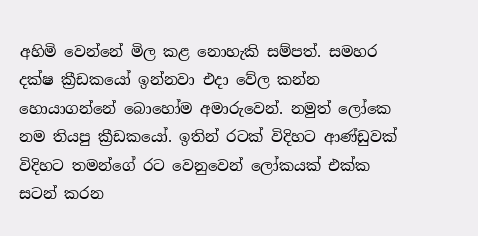අහිමි වෙන්නේ මිල කළ නොහැකි සම්පත්. සමහර දක්ෂ ක්‍රීඩකයෝ ඉන්නවා එදා වේල කන්න හොයාගන්නේ බොහෝම අමාරුවෙන්. නමුත් ලෝකෙ නම තියපු ක්‍රීඩකයෝ. ඉතින් රටක් විදිහට ආණ්ඩුවක් විදිහට තමන්ගේ රට වෙනුවෙන් ලෝකයක් එක්ක සටන් කරන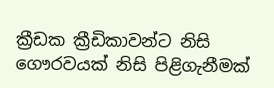ක්‍රීඩක ක්‍රීඩිකාවන්ට නිසි ගෞරවයක් නිසි පිළිගැනීමක්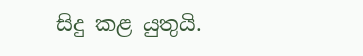සිදු කළ යුතුයි.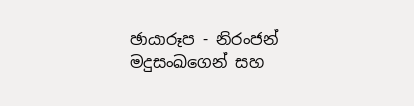ඡායාරූප - නිරංජන් මදුසංඛගෙන් සහ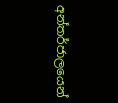අන්තර්ජාලයෙන්